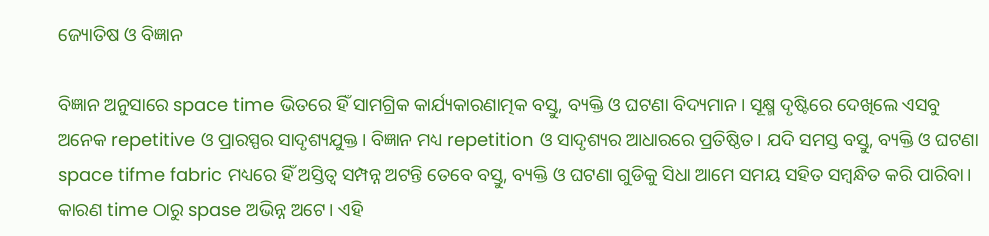ଜ୍ୟୋତିଷ ଓ ବିଜ୍ଞାନ

ବିଜ୍ଞାନ ଅନୁସାରେ space time ଭିତରେ ହିଁ ସାମଗ୍ରିକ କାର୍ଯ୍ୟକାରଣାତ୍ମକ ବସ୍ତୁ, ବ୍ୟକ୍ତି ଓ ଘଟଣା ବିଦ୍ୟମାନ। ସୂକ୍ଷ୍ମ ଦୃଷ୍ଟିରେ ଦେଖିଲେ ଏସବୁ ଅନେକ repetitive ଓ ପ୍ରାରସ୍ପର ସାଦୃଶ୍ୟଯୁକ୍ତ। ବିଜ୍ଞାନ ମଧ୍ୟ repetition ଓ ସାଦୃଶ୍ୟର ଆଧାରରେ ପ୍ରତିଷ୍ଠିତ। ଯଦି ସମସ୍ତ ବସ୍ତୁ, ବ୍ୟକ୍ତି ଓ ଘଟଣା space tifme fabric ମଧ୍ୟରେ ହିଁ ଅସ୍ତିତ୍ବ ସମ୍ପନ୍ନ ଅଟନ୍ତି ତେବେ ବସ୍ତୁ, ବ୍ୟକ୍ତି ଓ ଘଟଣା ଗୁଡିକୁ ସିଧା ଆମେ ସମୟ ସହିତ ସମ୍ବନ୍ଧିତ କରି ପାରିବା। କାରଣ time ଠାରୁ spase ଅଭିନ୍ନ ଅଟେ। ଏହି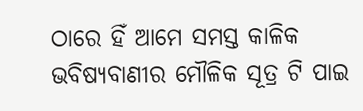ଠାରେ ହିଁ ଆମେ ସମସ୍ତ କାଳିକ ଭବିଷ୍ୟବାଣୀର ମୌଳିକ ସୂତ୍ର ଟି ପାଇ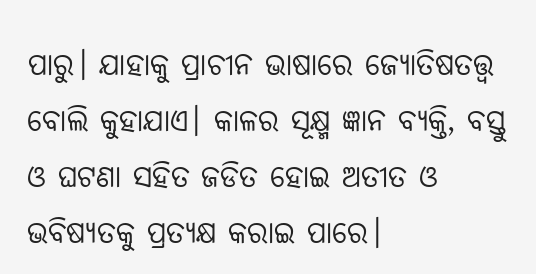ପାରୁ। ଯାହାକୁ ପ୍ରାଚୀନ ଭାଷାରେ ଜ୍ୟୋତିଷତତ୍ତ୍ୱ ବୋଲି କୁହାଯାଏ। କାଳର ସୂକ୍ଷ୍ମ ଜ୍ଞାନ ବ୍ୟକ୍ତି, ବସ୍ତୁ ଓ ଘଟଣା ସହିତ ଜଡିତ ହୋଇ ଅତୀତ ଓ ଭବିଷ୍ୟତକୁ ପ୍ରତ୍ୟକ୍ଷ କରାଇ ପାରେ।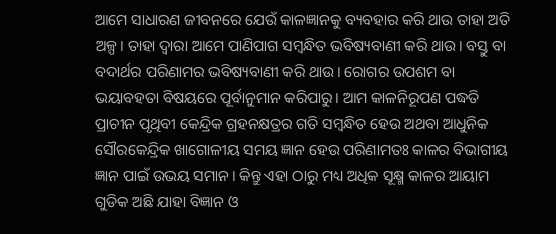ଆମେ ସାଧାରଣ ଜୀବନରେ ଯେଉଁ କାଳଜ୍ଞାନକୁ ବ୍ୟବହାର କରି ଥାଉ ତାହା ଅତି ଅଳ୍ପ। ତାହା ଦ୍ୱାରା ଆମେ ପାଣିପାଗ ସମ୍ବନ୍ଧିତ ଭବିଷ୍ୟବାଣୀ କରି ଥାଉ। ବସ୍ତୁ ବା ବଦାର୍ଥର ପରିଣାମର ଭବିଷ୍ୟବାଣୀ କରି ଥାଉ। ରୋଗର ଉପଶମ ବା ଭୟାବହତା ବିଷୟରେ ପୂର୍ବାନୁମାନ କରିପାରୁ। ଆମ କାଳନିରୂପଣ ପଦ୍ଧତି ପ୍ରାଚୀନ ପୃଥିବୀ କେନ୍ଦ୍ରିକ ଗ୍ରହନକ୍ଷତ୍ରର ଗତି ସମ୍ବନ୍ଧିତ ହେଉ ଅଥବା ଆଧୁନିକ ସୌରକେନ୍ଦ୍ରିକ ଖାଗୋଳୀୟ ସମୟ ଜ୍ଞାନ ହେଉ ପରିଣାମତଃ କାଳର ବିଭାଗୀୟ ଜ୍ଞାନ ପାଇଁ ଉଭୟ ସମାନ। କିନ୍ତୁ ଏହା ଠାରୁ ମଧ୍ୟ ଅଧିକ ସୂକ୍ଷ୍ମ କାଳର ଆୟାମ ଗୁଡିକ ଅଛି ଯାହା ବିଜ୍ଞାନ ଓ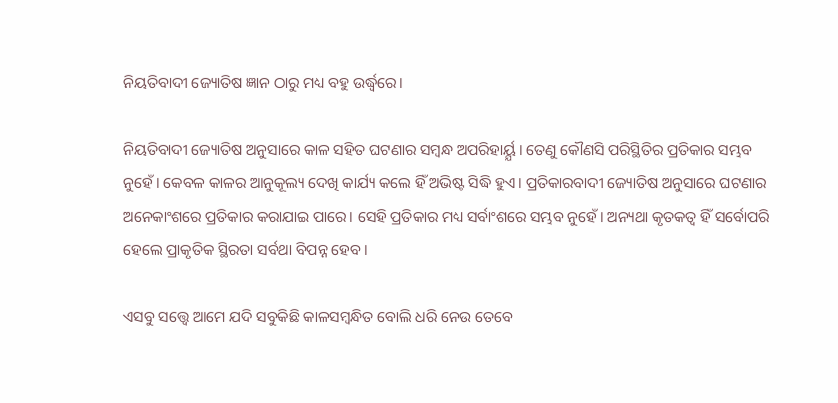ନିୟତିବାଦୀ ଜ୍ୟୋତିଷ ଜ୍ଞାନ ଠାରୁ ମଧ୍ୟ ବହୁ ଉର୍ଦ୍ଧ୍ବରେ।

ନିୟତିବାଦୀ ଜ୍ୟୋତିଷ ଅନୁସାରେ କାଳ ସହିତ ଘଟଣାର ସମ୍ବନ୍ଧ ଅପରିହାର୍ୟ୍ଯ। ତେଣୁ କୌଣସି ପରିସ୍ଥିତିର ପ୍ରତିକାର ସମ୍ଭବ ନୁହେଁ। କେବଳ କାଳର ଆନୁକୂଲ୍ୟ ଦେଖି କାର୍ଯ୍ୟ କଲେ ହିଁ ଅଭିଷ୍ଟ ସିଦ୍ଧି ହୁଏ। ପ୍ରତିକାରବାଦୀ ଜ୍ୟୋତିଷ ଅନୁସାରେ ଘଟଣାର ଅନେକାଂଶରେ ପ୍ରତିକାର କରାଯାଇ ପାରେ। ସେହି ପ୍ରତିକାର ମଧ୍ୟ ସର୍ବାଂଶରେ ସମ୍ଭବ ନୁହେଁ। ଅନ୍ୟଥା କୃତକତ୍ଵ ହିଁ ସର୍ବୋପରି ହେଲେ ପ୍ରାକୃତିକ ସ୍ଥିରତା ସର୍ବଥା ବିପନ୍ନ ହେବ।

ଏସବୁ ସତ୍ତ୍ୱେ ଆମେ ଯଦି ସବୁକିଛି କାଳସମ୍ବନ୍ଧିତ ବୋଲି ଧରି ନେଉ ତେବେ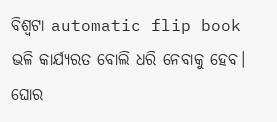ବିଶ୍ୱଟା automatic flip book ଭଳି କାର୍ଯ୍ୟରତ ବୋଲି ଧରି ନେବାକୁ ହେବ। ଘୋର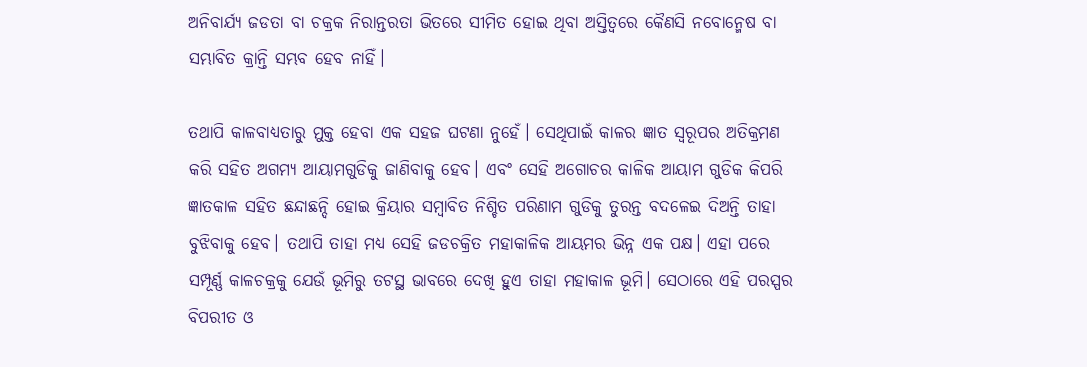ଅନିବାର୍ଯ୍ୟ ଜଡତା ବା ଚକ୍ରକ ନିରାନ୍ତରତା ଭିତରେ ସୀମିତ ହୋଇ ଥିବା ଅସ୍ତିତ୍ବରେ କୈଣସି ନବୋନ୍ମେଷ ବା ସମ୍ଭାବିତ କ୍ରାନ୍ତି ସମ୍ଭବ ହେବ ନାହିଁ।

ତଥାପି କାଳବାଧ୍ୟତାରୁ ମୁକ୍ତ ହେବା ଏକ ସହଜ ଘଟଣା ନୁହେଁ। ସେଥିପାଇଁ କାଳର ଜ୍ଞାତ ସ୍ୱରୂପର ଅତିକ୍ରମଣ କରି ସହିତ ଅଗମ୍ୟ ଆୟାମଗୁଡିକୁ ଜାଣିବାକୁ ହେବ। ଏବଂ ସେହି ଅଗୋଚର କାଳିକ ଆୟାମ ଗୁଡିକ କିପରି ଜ୍ଞାତକାଳ ସହିତ ଛନ୍ଦାଛନ୍ଦି ହୋଇ କ୍ରିୟାର ସମ୍ବାବିତ ନିଶ୍ଚିତ ପରିଣାମ ଗୁଡିକୁ ତୁରନ୍ତ ବଦଳେଇ ଦିଅନ୍ତି ତାହା ବୁଝିବାକୁ ହେବ। ତଥାପି ତାହା ମଧ୍ୟ ସେହି ଜଡଚକ୍ରିତ ମହାକାଳିକ ଆୟମର ଭିନ୍ନ ଏକ ପକ୍ଷ। ଏହା ପରେ ସମ୍ପୂର୍ଣ୍ଣ କାଳଚକ୍ରକୁ ଯେଉଁ ଭୂମିରୁ ତଟସ୍ଥ ଭାବରେ ଦେଖି ହୁଏ ତାହା ମହାକାଳ ଭୂମି। ସେଠାରେ ଏହି ପରସ୍ପର ବିପରୀତ ଓ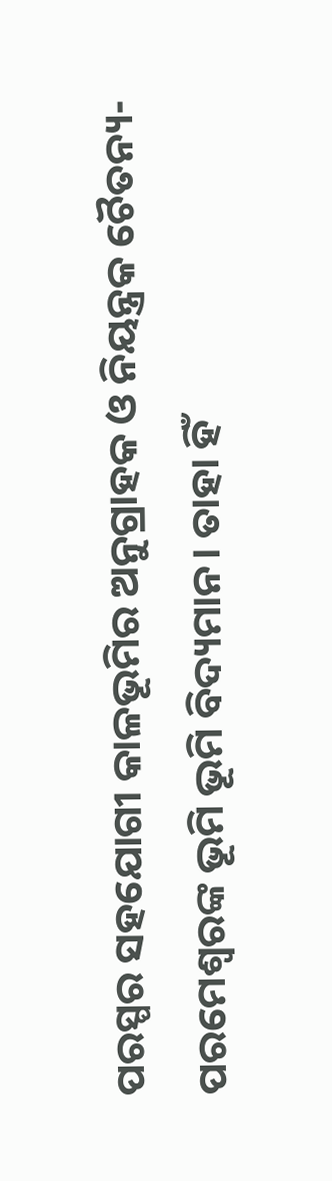ପରସ୍ପର ସହଯୋଗୀ କାଳଭୂମିର ଅନୁଗ୍ରାହକ ଓ ନିୟନ୍ତ୍ରକ ଚୈତନ୍ୟ-ପରମେଶ୍ବରଙ୍କ ଭୂମି ଭୂମି ବିଦ୍ୟମାନ। ତାହା ହିଁ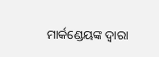ମାର୍କଣ୍ଡେୟଙ୍କ ଦ୍ୱାରା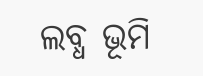ଲବ୍ଧ ଭୂମି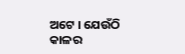ଅଟେ । ଯେଉଁଠି କାଳର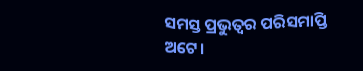ସମସ୍ତ ପ୍ରଭୁତ୍ୱର ପରିସମାପ୍ତି ଅଟେ।